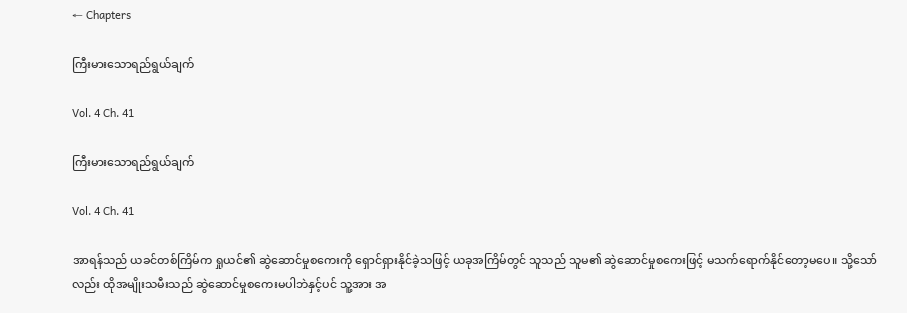← Chapters

ကြီးမားသောရည်ရွယ်ချက်

Vol. 4 Ch. 41

ကြီးမားသောရည်ရွယ်ချက်

Vol. 4 Ch. 41

အာရန်သည် ယခင်တစ်ကြိမ်က ရှုယင်၏ ဆွဲဆောင်မှုစကေးကို ရှောင်ရှားနိုင်ခဲ့သဖြင့် ယခုအကြိမ်တွင် သူသည် သူမ၏ ဆွဲဆောင်မှုစကေးဖြင့် မသက်ရောက်နိုင်တော့မပေ။ သို့သော်လည်း ထိုအမျိုးသမီးသည် ဆွဲဆောင်မှုစကေးမပါဘဲနှင့်ပင် သူ့အား အ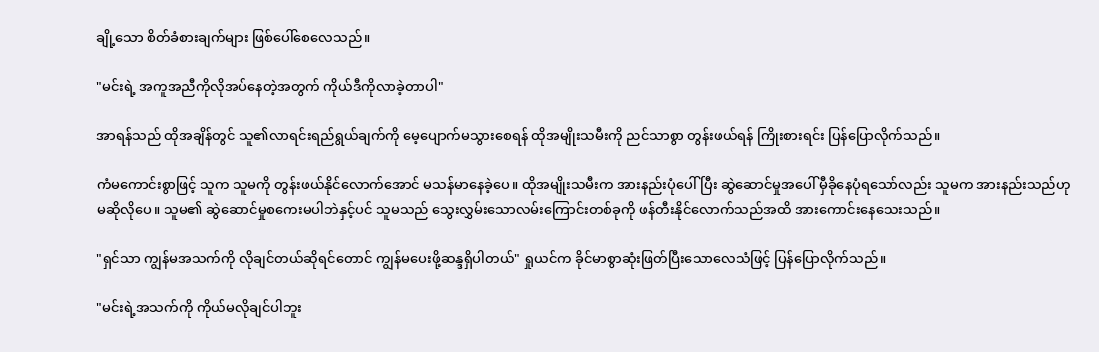ချို့သော စိတ်ခံစားချက်များ ဖြစ်ပေါ်စေလေသည်။

"မင်းရဲ့ အကူအညီကိုလိုအပ်နေတဲ့အတွက် ကိုယ်ဒီကိုလာခဲ့တာပါ"

အာရန်သည် ထိုအချိန်တွင် သူ၏လာရင်းရည်ရွယ်ချက်ကို မေ့ပျောက်မသွားစေရန် ထိုအမျိုးသမီးကို ညင်သာစွာ တွန်းဖယ်ရန် ကြိုးစားရင်း ပြန်ပြောလိုက်သည်။

ကံမကောင်းစွာဖြင့် သူက သူမကို တွန်းဖယ်နိုင်လောက်အောင် မသန်မာနေခဲ့ပေ။ ထိုအမျိုးသမီးက အားနည်းပုံပေါ်ပြီး ဆွဲဆောင်မှုအပေါ် မှီခိုနေပုံရသော်လည်း သူမက အားနည်းသည်ဟု မဆိုလိုပေ။ သူမ၏ ဆွဲဆောင်မှုစကေးမပါဘဲနှင့်ပင် သူမသည် သွေးလွှမ်းသောလမ်းကြောင်းတစ်ခုကို ဖန်တီးနိုင်လောက်သည်အထိ အားကောင်းနေသေးသည်။

"ရှင်သာ ကျွန်မအသက်ကို လိုချင်တယ်ဆိုရင်တောင် ကျွန်မပေးဖို့ဆန္ဒရှိပါတယ်" ရှုယင်က ခိုင်မာစွာဆုံးဖြတ်ပြီးသောလေသံဖြင့် ပြန်ပြောလိုက်သည်။

"မင်းရဲ့အသက်ကို ကိုယ်မလိုချင်ပါဘူး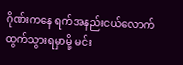ဂိုဏ်းကနေ ရက်အနည်းငယ်လောက် ထွက်သွားရမှာမို့ မင်း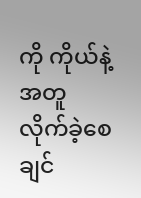ကို ကိုယ်နဲ့အတူ လိုက်ခဲ့စေချင်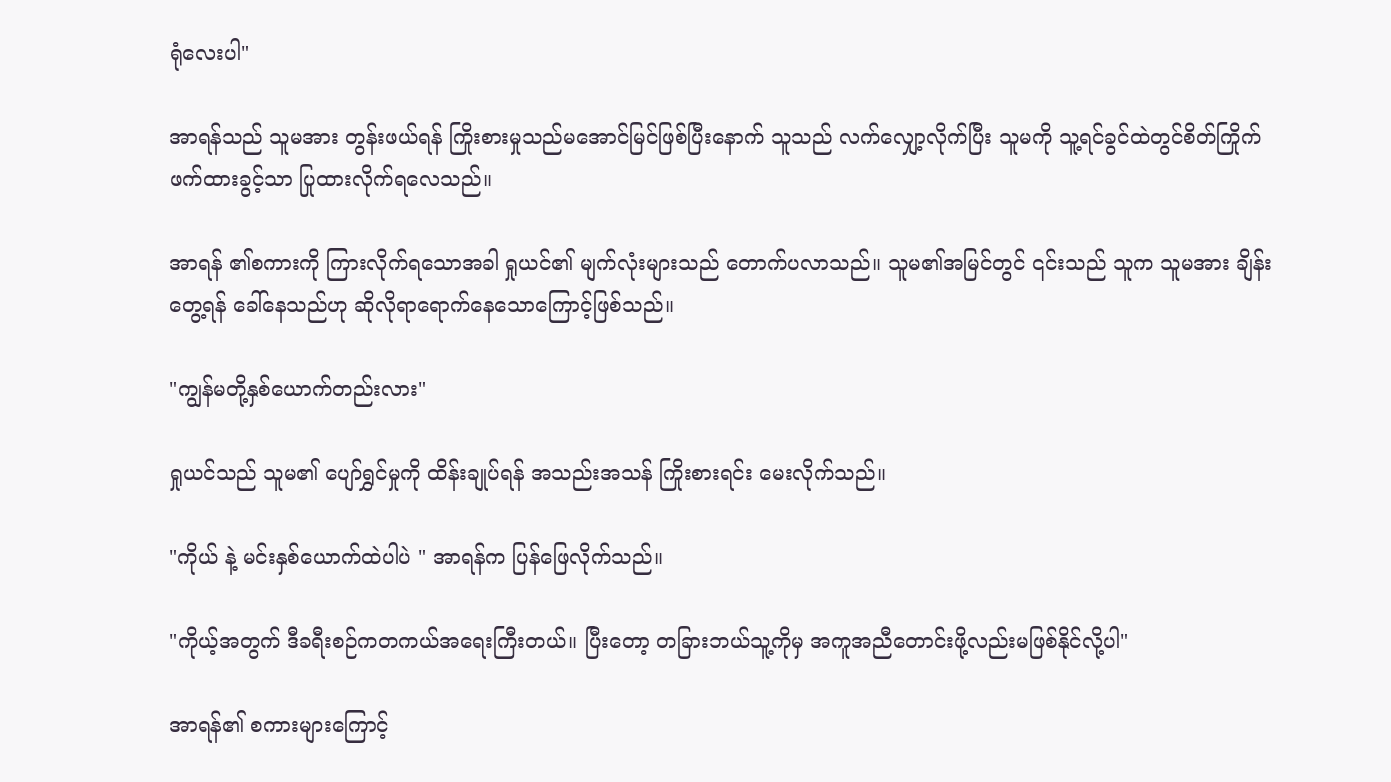ရုံလေးပါ"

အာရန်သည် သူမအား တွန်းဖယ်ရန် ကြိုးစားမှုသည်မအောင်မြင်ဖြစ်ပြီးနောက် သူသည် လက်လျှော့လိုက်ပြီး သူမကို သူ့ရင်ခွင်ထဲတွင်စိတ်ကြိုက်ဖက်ထားခွင့်သာ ပြုထားလိုက်ရလေသည်။

အာရန် ၏စကားကို ကြားလိုက်ရသောအခါ ရှုယင်၏ မျက်လုံးများသည် တောက်ပလာသည်။ သူမ၏အမြင်တွင် ၎င်းသည် သူက သူမအား ချိန်းတွေ့ရန် ခေါ်နေသည်ဟု ဆိုလိုရာရောက်နေသောကြောင့်ဖြစ်သည်။

"ကျွန်မတို့နှစ်ယောက်တည်းလား"

ရှုယင်သည် သူမ၏ ပျော်ရွှင်မှုကို ထိန်းချုပ်ရန် အသည်းအသန် ကြိုးစားရင်း မေးလိုက်သည်။

"ကိုယ် နဲ့ မင်းနှစ်ယောက်ထဲပါပဲ " အာရန်က ပြန်ဖြေလိုက်သည်။

"ကိုယ့်အတွက် ဒီခရီးစဉ်ကတကယ်အရေးကြီးတယ်။ ပြီးတော့ တခြားဘယ်သူ့ကိုမှ အကူအညီတောင်းဖို့လည်းမဖြစ်နိုင်လို့ပါ"

အာရန်၏ စကားများကြောင့်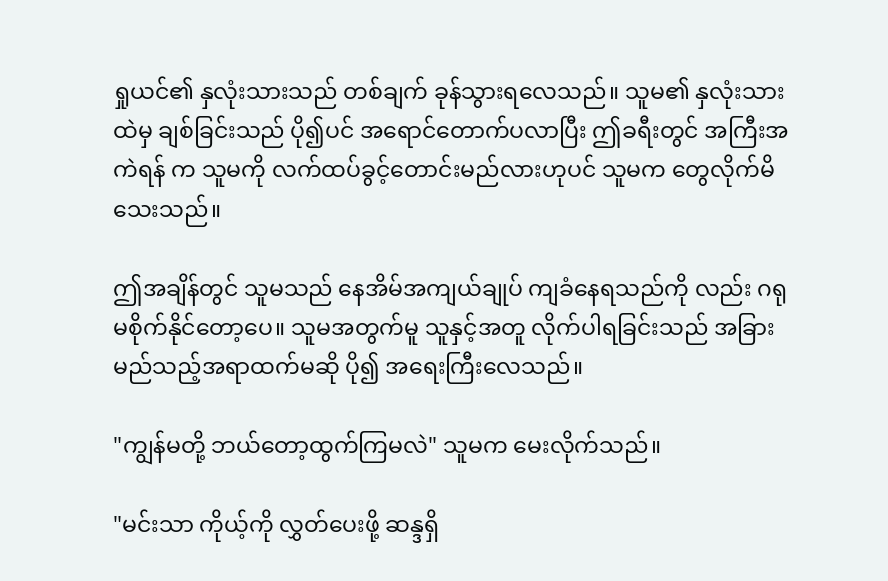ရှုယင်၏ နှလုံးသားသည် တစ်ချက် ခုန်သွားရလေသည်။ သူမ၏ နှလုံးသားထဲမှ ချစ်ခြင်းသည် ပို၍ပင် အရောင်တောက်ပလာပြီး ဤခရီးတွင် အကြီးအကဲရန် က သူမကို လက်ထပ်ခွင့်တောင်းမည်လားဟုပင် သူမက တွေလိုက်မိသေးသည်။

ဤအချိန်တွင် သူမသည် နေအိမ်အကျယ်ချုပ် ကျခံနေရသည်ကို လည်း ဂရုမစိုက်နိုင်တော့ပေ။ သူမအတွက်မူ သူနှင့်အတူ လိုက်ပါရခြင်းသည် အခြားမည်သည့်အရာထက်မဆို ပို၍ အရေးကြီးလေသည်။

"ကျွန်မတို့ ဘယ်တော့ထွက်ကြမလဲ" သူမက မေးလိုက်သည်။

"မင်းသာ ကိုယ့်ကို လွှတ်ပေးဖို့ ဆန္ဒရှိ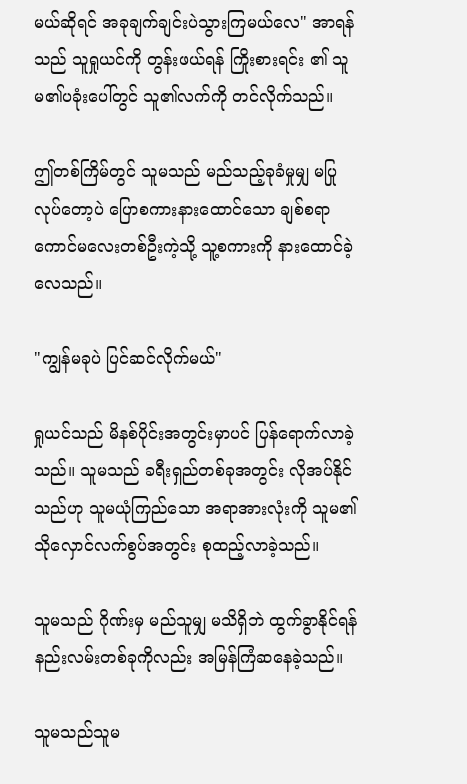မယ်ဆိုရင် အခုချက်ချင်းပဲသွားကြမယ်လေ" အာရန်သည် သူရှုယင်ကို တွန်းဖယ်ရန် ကြိုးစားရင်း ၏ သူမ၏ပခုံးပေါ်တွင် သူ၏လက်ကို တင်လိုက်သည်။

ဤတစ်ကြိမ်တွင် သူမသည် မည်သည့်ခုခံမှုမျှ မပြုလုပ်တော့ပဲ ပြောစကားနားထောင်သော ချစ်စရာကောင်မလေးတစ်ဦးကဲ့သို့ သူ့စကားကို နားထောင်ခဲ့လေသည်။

"ကျွန်မခုပဲ ပြင်ဆင်လိုက်မယ်"

ရှုယင်သည် မိနစ်ပိုင်းအတွင်းမှာပင် ပြန်ရောက်လာခဲ့သည်။ သူမသည် ခရီးရှည်တစ်ခုအတွင်း လိုအပ်နိုင်သည်ဟု သူမယုံကြည်သော အရာအားလုံးကို သူမ၏ သိုလှောင်လက်စွပ်အတွင်း စုထည့်လာခဲ့သည်။

သူမသည် ဂိုဏ်းမှ မည်သူမျှ မသိရှိဘဲ ထွက်ခွာနိုင်ရန် နည်းလမ်းတစ်ခုကိုလည်း အမြန်ကြံဆနေခဲ့သည်။

သူမသည်သူမ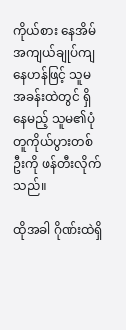ကိုယ်စား နေအိမ်အကျယ်ချုပ်ကျနေဟန်ဖြင့် သူမအခန်းထဲတွင် ရှိနေမည့် သူမ၏ပုံတူကိုယ်ပွားတစ်ဦးကို ဖန်တီးလိုက်သည်။

ထိုအခါ ဂိုဏ်းထဲရှိ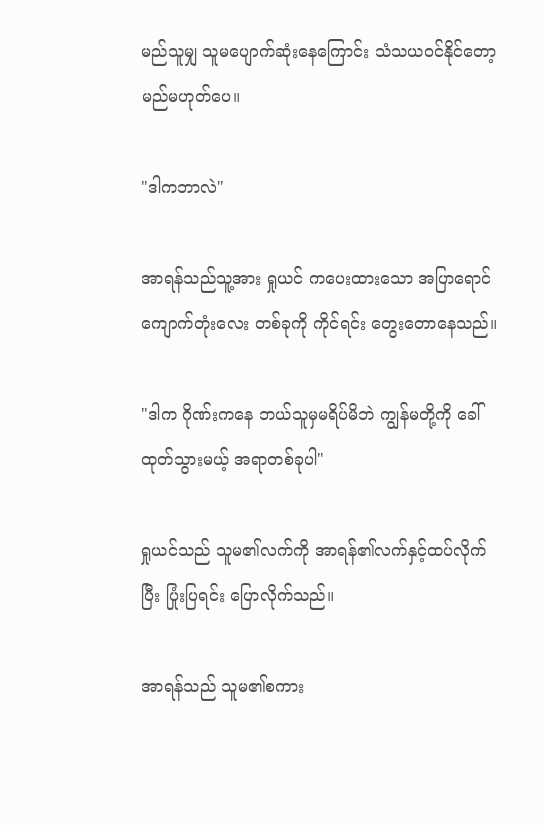မည်သူမျှ သူမပျောက်ဆုံးနေကြောင်း သံသယဝင်နိုင်တော့မည်မဟုတ်ပေ။

"ဒါကဘာလဲ"

အာရန်သည်သူ့အား ရှုယင် ကပေးထားသော အပြာရောင်ကျောက်တုံးလေး တစ်ခုကို ကိုင်ရင်း တွေးတောနေသည်။

"ဒါက ဂိုဏ်းကနေ ဘယ်သူမှမရိပ်မိဘဲ ကျွန်မတို့ကို ခေါ်ထုတ်သွားမယ့် အရာတစ်ခုပါ"

ရှုယင်သည် သူမ၏လက်ကို အာရန်၏လက်နှင့်ထပ်လိုက်ပြီး ပြုံးပြရင်း ပြောလိုက်သည်။

အာရန်သည် သူမ၏စကား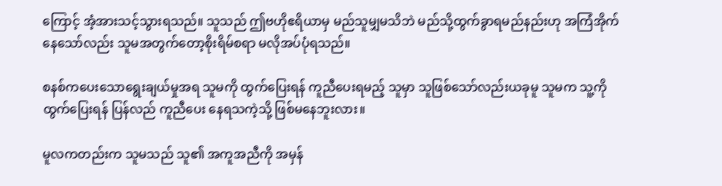ကြောင့် အံ့အားသင့်သွားရသည်။ သူသည် ဤဗဟိုဧရိယာမှ မည်သူမျှမသိဘဲ မည်သို့ထွက်ခွာရမည်နည်းဟု အကြံအိုက် နေသော်လည်း သူမအတွက်တော့စိုးရိမ်စရာ မလိုအပ်ပုံရသည်။

စနစ်ကပေးသောရွေးချယ်မှုအရ သူမကို ထွက်ပြေးရန် ကူညီပေးရမည့် သူမှာ သူဖြစ်သော်လည်းယခုမူ သူမက သူ့ကို ထွက်ပြေးရန် ပြန်လည် ကူညီပေး နေရသကဲ့သို့ ဖြစ်မနေဘူးလား။

မူလကတည်းက သူမသည် သူ၏ အကူအညီကို အမှန်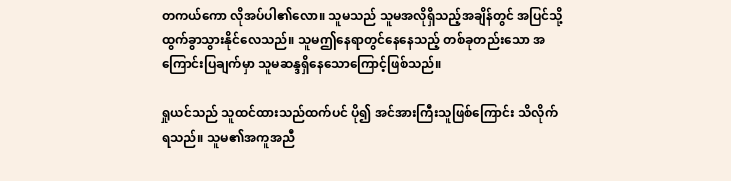တကယ်ကော လိုအပ်ပါ၏လော။ သူမသည် သူမအလိုရှိသည့်အချိန်တွင် အပြင်သို့ ထွက်ခွာသွားနိုင်လေသည်။ သူမဤနေရာတွင်နေနေသည့် တစ်ခုတည်းသော အကြောင်းပြချက်မှာ သူမဆန္ဒရှိနေသောကြောင့်ဖြစ်သည်။

ရှုယင်သည် သူထင်ထားသည်ထက်ပင် ပို၍ အင်အားကြီးသူဖြစ်ကြောင်း သိလိုက်ရသည်။ သူမ၏အကူအညီ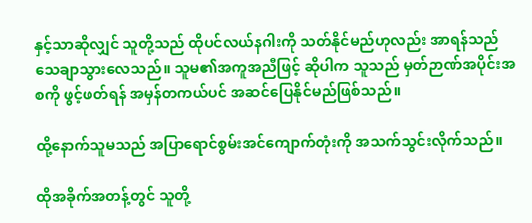နှင့်သာဆိုလျှင် သူတို့သည် ထိုပင်လယ်နဂါးကို သတ်နိုင်မည်ဟုလည်း အာရန်သည် သေချာသွားလေသည်။ သူမ၏အကူအညီဖြင့် ဆိုပါက သူသည် မှတ်ဉာဏ်အပိုင်းအစကို ဖွင့်ဖတ်ရန် အမှန်တကယ်ပင် အဆင်ပြေနိုင်မည်ဖြစ်သည်။

ထို့နောက်သူမသည် အပြာရောင်စွမ်းအင်ကျောက်တုံးကို အသက်သွင်းလိုက်သည်။

ထိုအခိုက်အတန့်တွင် သူတို့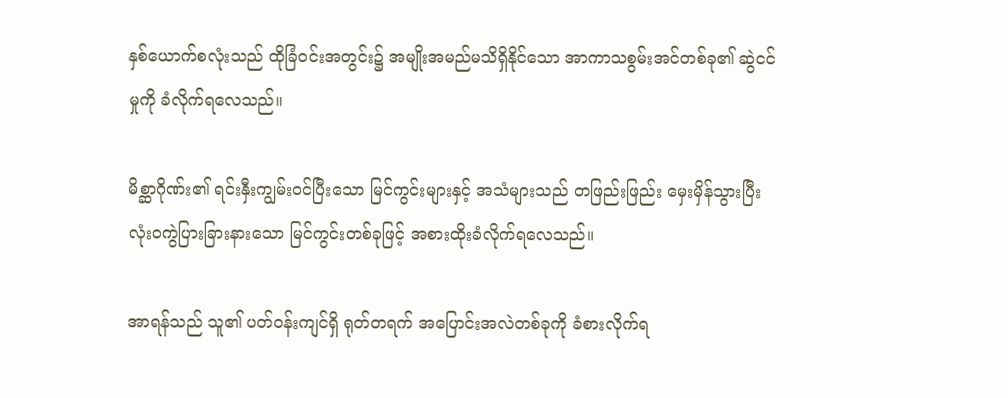နှစ်ယောက်စလုံးသည် ထိုခြံဝင်းအတွင်း၌ အမျိုးအမည်မသိရှိနိုင်သော အာကာသစွမ်းအင်တစ်ခု၏ ဆွဲငင်မှုကို ခံလိုက်ရလေသည်။

မိစ္ဆာဂိုဏ်း၏ ရင်းနှီးကျွမ်းဝင်ပြီးသော မြင်ကွင်းများနှင့် အသံများသည် တဖြည်းဖြည်း မှေးမှိန်သွားပြီး လုံးဝကွဲပြားခြားနားသော မြင်ကွင်းတစ်ခုဖြင့် အစားထိုးခံလိုက်ရလေသည်။

အာရန်သည် သူ၏ ပတ်ဝန်းကျင်ရှိ ရုတ်တရက် အပြောင်းအလဲတစ်ခုကို ခံစားလိုက်ရ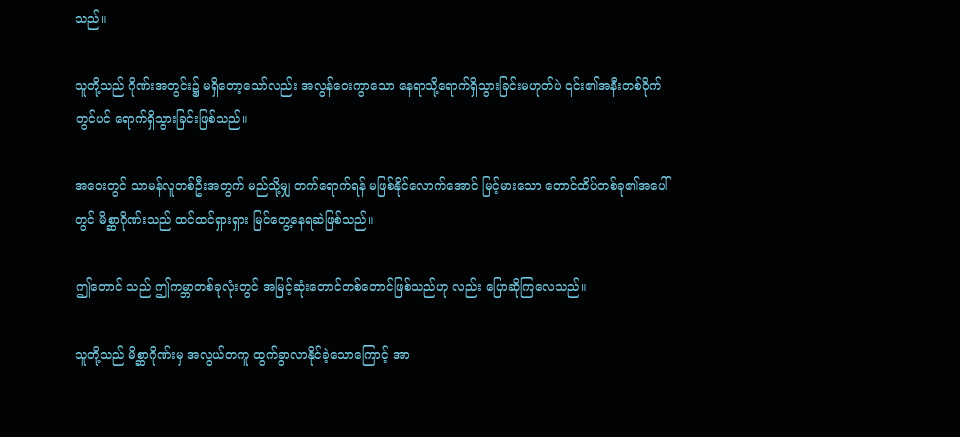သည်။

သူတို့သည် ဂိုဏ်းအတွင်း၌ မရှိတော့သော်လည်း အလွန်ဝေးကွာသော နေရာသို့ရောက်ရှိသွားခြင်းမဟုတ်ပဲ ၎င်း၏အနီးတစ်ဝိုက်တွင်ပင် ရောက်ရှိသွားခြင်းဖြစ်သည်။

အဝေးတွင် သာမန်လူတစ်ဦးအတွက် မည်သို့မျှ တက်ရောက်ရန် မဖြစ်နိုင်လောက်အောင် မြင့်မားသော တောင်ထိပ်တစ်ခု၏အပေါ်တွင် မိစ္ဆာဂိုဏ်းသည် ထင်ထင်ရှားရှား မြင်တွေ့နေရဆဲဖြစ်သည်။

ဤတောင် သည် ဤကမ္ဘာတစ်ခုလုံးတွင် အမြင့်ဆုံးတောင်တစ်တောင်ဖြစ်သည်ဟု လည်း ပြောဆိုကြလေသည်။

သူတို့သည် မိစ္ဆာဂိုဏ်းမှ အလွယ်တကူ ထွက်ခွာလာနိုင်ခဲ့သောကြောင့် အာ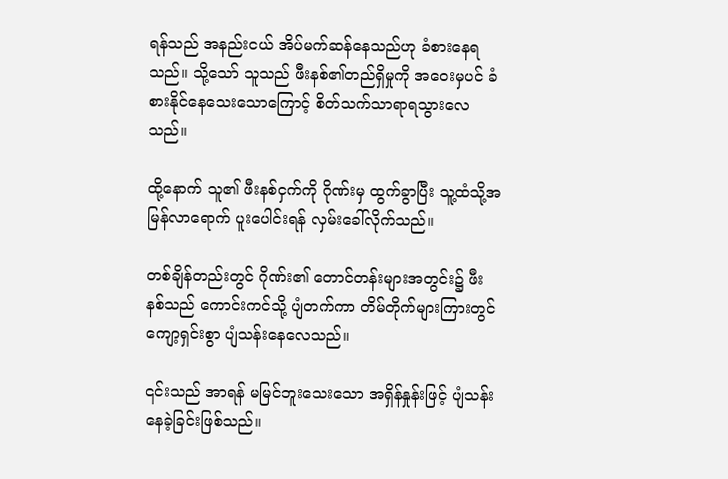ရန်သည် အနည်းငယ် အိပ်မက်ဆန်နေသည်ဟု ခံစားနေရသည်။ သို့သော် သူသည် ဖီးနစ်၏တည်ရှိမှုကို အဝေးမှပင် ခံစားနိုင်နေသေးသောကြောင့် စိတ်သက်သာရာရသွားလေသည်။

ထို့နောက် သူ၏ ဖီးနစ်ငှက်ကို ဂိုဏ်းမှ ထွက်ခွာပြီး သူ့ထံသို့အမြန်လာရောက် ပူးပေါင်းရန် လှမ်းခေါ်လိုက်သည်။

တစ်ချိန်တည်းတွင် ဂိုဏ်း၏ တောင်တန်းများအတွင်း၌ ဖီးနစ်သည် ကောင်းကင်သို့ ပျံတက်ကာ တိမ်တိုက်များကြားတွင် ကျော့ရှင်းစွာ ပျံသန်းနေလေသည်။

၎င်းသည် အာရန် မမြင်ဘူးသေးသော အရှိန်နှုန်းဖြင့် ပျံသန်းနေခဲ့ခြင်းဖြစ်သည်။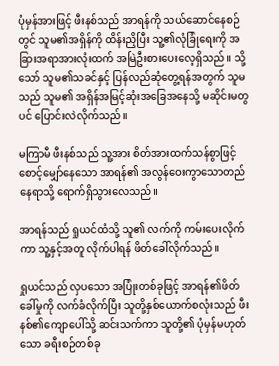ပုံမှန်အားဖြင့် ဖီးနစ်သည် အာရန်ကို သယ်ဆောင်နေစဉ်တွင် သူမ၏အရှိန်ကို ထိန်းညှိပြီး သူ့၏လုံခြုံရေးကို အခြားအရာအားလုံးထက် အမြဲဦးစားပေးလေ့ရှိသည်။ သို့သော် သူမ၏သခင်နှင့် ပြန်လည်ဆုံတွေ့ရန်အတွက် သူမသည် သူမ၏ အရှိန်အမြင့်ဆုံးအခြေအနေသို့ မဆိုင်းမတွပင် ပြောင်းလဲလိုက်သည်။

မကြာမီ ဖီးနစ်သည် သူ့အား စိတ်အားထက်သန်စွာဖြင့် စောင့်မျှော်နေသော အာရန်၏ အလွန်ဝေးကွာသောတည်နေရာသို့ ရောက်ရှိသွားလေသည်။

အာရန်သည် ရှုယင်ထံသို့ သူ၏ လက်ကို ကမ်းပေးလိုက်ကာ သူ့နှင့်အတူ လိုက်ပါရန် ဖိတ်ခေါ်လိုက်သည်။

ရှုယင်သည် လှပသော အပြုံးတစ်ခုဖြင့် အာရန်၏ဖိတ်ခေါ်မှုကို လက်ခံလိုက်ပြီး သူတို့နှစ်ယောက်စလုံးသည် ဖီးနစ်၏ကျောပေါ်သို့ ဆင်းသက်ကာ သူတို့၏ ပုံမှန်မဟုတ်သော ခရီးစဉ်တစ်ခု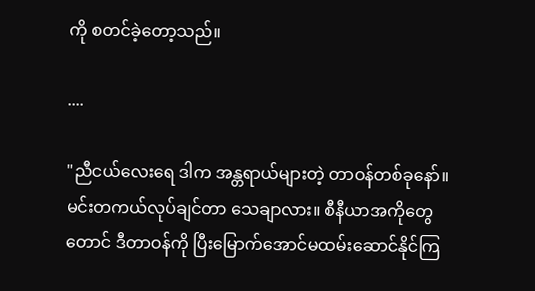ကို စတင်ခဲ့တော့သည်။

....

"ညီငယ်လေးရေ ဒါက အန္တရာယ်များတဲ့ တာဝန်တစ်ခုနော်။ မင်းတကယ်လုပ်ချင်တာ သေချာလား။ စီနီယာအကိုတွေတောင် ဒီတာဝန်ကို ပြီးမြောက်အောင်မထမ်းဆောင်နိုင်ကြ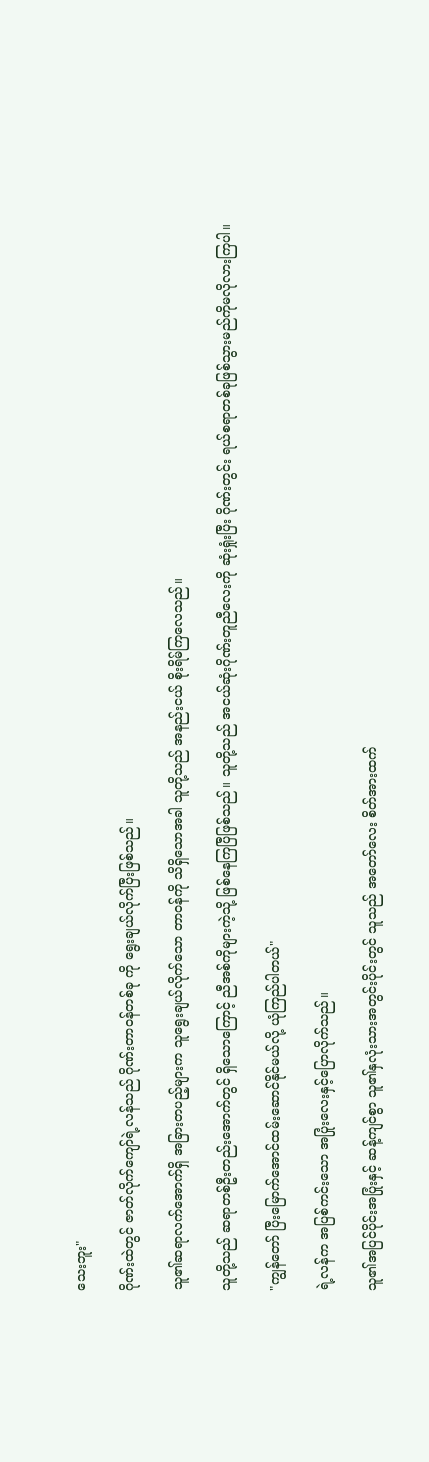သေးဘူး"

ဂိုဏ်းထဲတွင် ဇာတ်လိုက်ကျော်ရဲ့လန်သည် ဂိုဏ်းတာဝန်တစ်ခု ကို ရွေးချယ်လိုက်ပြီးဖြစ်သည်။

သူ၏ဆရာလက်အောက်ရှိ အခြားတပည့်များက သူရွေးချယ်လိုက်သော တာဝန်ကို သိရှိသောအခါ သူတို့သည် အနည်းငယ် စိုးရိမ်ကြလေသည်။

သူတို့သည် ဆရာတစ်ဦးတည်းအောက်တွင် ရှိသောကြောင့် ညီအစ်ကိုများကဲ့သို့ ဖြစ်နေကြပြီဖြစ်သည်။ သူတို့သည် အငယ်ဆုံးဂိုဏ်းတူညီလေးကို ဆုံးရှုံးပြီး ဂိုဏ်းတွင်း ရယ်စရာတစ်ခုဖြစ်သွားမည်ကိုမလိုလားကြပါ။

"ကျွန်တော် ပြီးမြောက်အောင်ထမ်းဆောင်နိုင်မယ်လို့ ယုံကြည်ပါတယ်"

ရဲ့လန်က အပြစ်ကင်းသော အပြုံးလေးနှင့်ပြောလိုက်သည်။

သူ၏အပြင်ပိုင်းအပြုံးနှင့် ဆန့်ကျင်စွာ သူ၏နှလုံးသားအတွင်းပိုင်းတွင် သူသည် အတော်လေး စိတ်အားထက်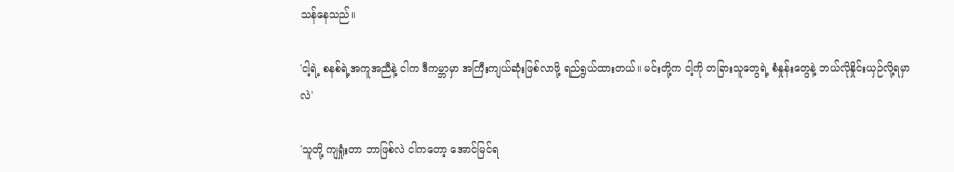သန်နေသည်။

'ငါ့ရဲ့ စနစ်ရဲ့အကူအညီနဲ့ ငါက ဒီကမ္ဘာမှာ အကြီးကျယ်ဆုံးဖြစ်လာဖို့ ရည်ရွယ်ထားတယ်။ မင်းတို့က ငါ့ကို တခြားသူတွေရဲ့ စံနှုန်းတွေနဲ့ ဘယ်လိုနှိုင်းယှဉ်လို့ရမှာလဲ'

'သူတို့ ကျရှုံးတာ ဘာဖြစ်လဲ ငါကတော့ အောင်မြင်ရ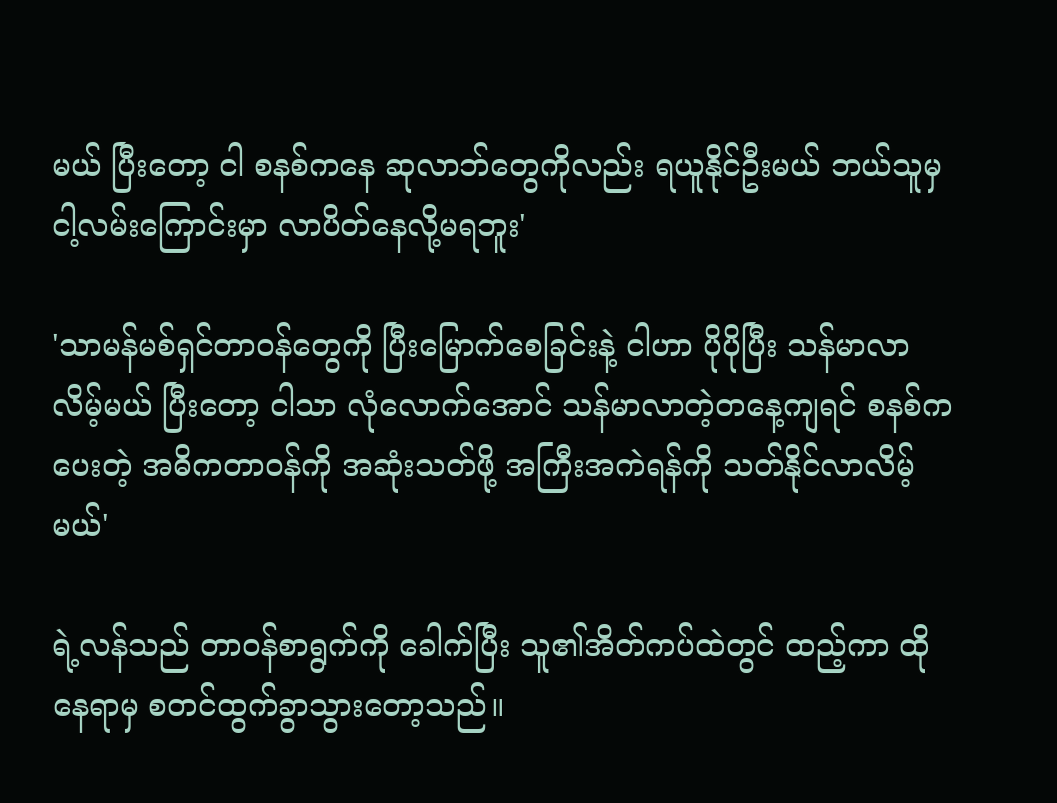မယ် ပြီးတော့ ငါ စနစ်ကနေ ဆုလာဘ်တွေကိုလည်း ရယူနိုင်ဦးမယ် ဘယ်သူမှ ငါ့လမ်းကြောင်းမှာ လာပိတ်နေလို့မရဘူး'

'သာမန်မစ်ရှင်တာဝန်တွေကို ပြီးမြောက်စေခြင်းနဲ့ ငါဟာ ပိုပိုပြီး သန်မာလာလိမ့်မယ် ပြီးတော့ ငါသာ လုံလောက်အောင် သန်မာလာတဲ့တနေ့ကျရင် စနစ်ကပေးတဲ့ အဓိကတာဝန်ကို အဆုံးသတ်ဖို့ အကြီးအကဲရန်ကို သတ်နိုင်လာလိမ့်မယ်'

ရဲ့လန်သည် တာဝန်စာရွက်ကို ခေါက်ပြီး သူ၏အိတ်ကပ်ထဲတွင် ထည့်ကာ ထိုနေရာမှ စတင်ထွက်ခွာသွားတော့သည်။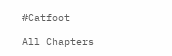#Catfoot

All Chapters